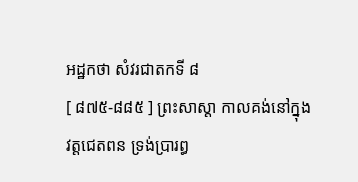អដ្ឋកថា សំវរជាតកទី ៨
[ ៨៧៥-៨៨៥ ] ព្រះសាស្តា កាលគង់នៅក្នុងវត្តជេតពន ទ្រង់ប្រារព្ធ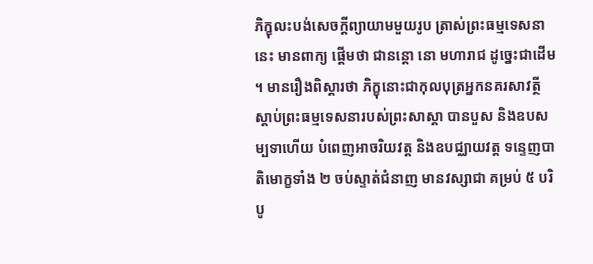ភិក្ខុលះបង់សេចក្តីព្យាយាមមួយរូប ត្រាស់ព្រះធម្មទេសនានេះ មានពាក្យ ផ្តើមថា ជានន្តោ នោ មហារាជ ដូច្នេះជាដើម ។ មានរឿងពិស្តារថា ភិក្ខុនោះជាកុលបុត្រអ្នកនគរសាវត្ថី ស្តាប់ព្រះធម្មទេសនារបស់ព្រះសាស្តា បានបួស និងឧបសម្បទាហើយ បំពេញអាចរិយវត្ត និងឧបជ្ឈាយវត្ត ទន្ទេញបាតិមោក្ខទាំង ២ ចប់ស្ទាត់ជំនាញ មានវស្សាជា គម្រប់ ៥ បរិបូ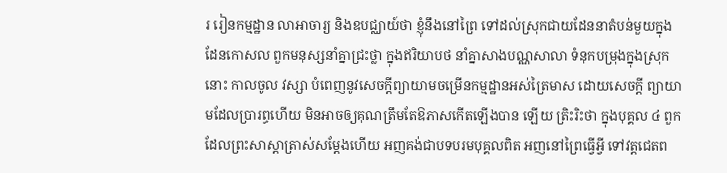រ រៀនកម្មដ្ឋាន លាអាចារ្យ និងឧបជ្ឈាយ៍ថា ខ្ញុំនឹងនៅព្រៃ ទៅដល់ស្រុកជាយដែននាតំបន់មួយក្នុងដែនកោសល ពួកមនុស្សនាំគ្នាជ្រះថ្លា ក្នុងឥរិយាបថ នាំគ្នាសាងបណ្ណសាលា ទំនុកបម្រុងក្នុងស្រុកនោះ កាលចូល វស្សា បំពេញនូវសេចក្តីព្យាយាមចម្រើនកម្មដ្ឋានអស់ត្រៃមាស ដោយសេចក្តី ព្យាយាមដែលប្រារព្ធហើយ មិនអាចឲ្យគុណត្រឹមតែឱភាសកើតឡើងបាន ឡើយ ត្រិះរិះថា ក្នុងបុគ្គល ៤ ពួក ដែលព្រះសាស្តាត្រាស់សម្តែងហើយ អញគង់ជាបទបរមបុគ្គលពិត អញនៅព្រៃធ្វើអ្វី ទៅវត្តជេតព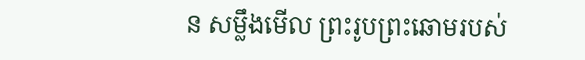ន សម្លឹងមើល ព្រះរូបព្រះឆោមរបស់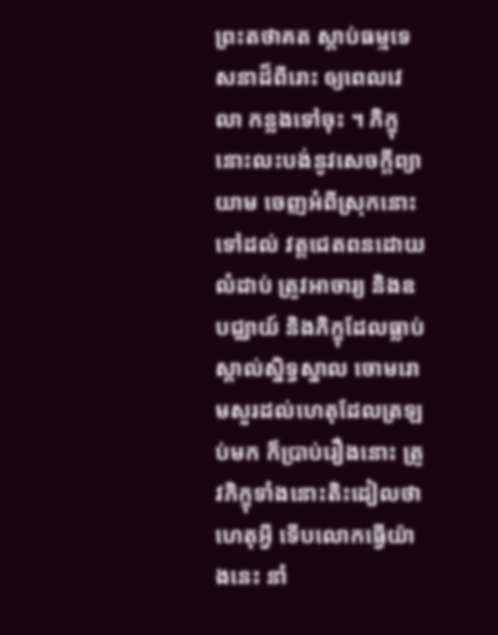ព្រះតថាគត ស្តាប់ធម្មទេសនាដ៏ពីរោះ ឲ្យពេលវេលា កន្លងទៅចុះ ។ ភិក្ខុនោះលះបង់នូវសេចក្តីព្យាយាម ចេញអំពីស្រុកនោះទៅដល់ វត្តជេតពនដោយលំដាប់ ត្រូវអាចារ្យ និងឧបជ្ឈាយ៍ និងភិក្ខុដែលធ្លាប់ ស្គាល់ស្និទ្ធស្នាល ចោមរោមសួរដល់ហេតុដែលត្រឡប់មក ក៏ប្រាប់រឿងនោះ ត្រូវភិក្ខុទាំងនោះតិះដៀលថា ហេតុអ្វី ទើបលោកធ្វើយ៉ាងនេះ នាំ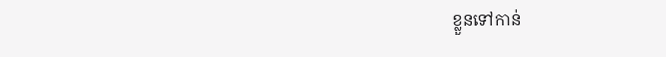ខ្លួនទៅកាន់